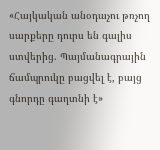«Հայկական անօդաչու թռչող սարքերը դուրս են գալիս ստվերից. Պայմանագրային ճամպրուկը բացվել է, բայց գնորդը գաղտնի է»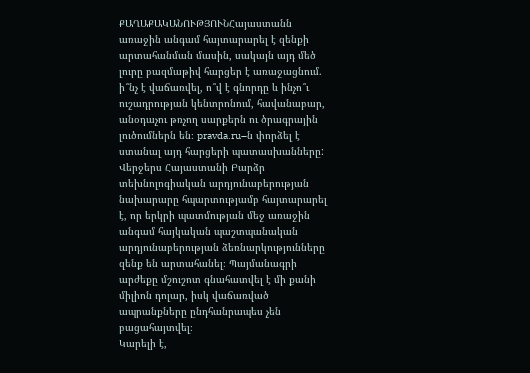ՔԱՂԱՔԱԿԱՆՈՒԹՅՈՒՆՀայաստանն առաջին անգամ հայտարարել է զենքի արտահանման մասին, սակայն այդ մեծ լուրը բազմաթիվ հարցեր է առաջացնում. ի՞նչ է վաճառվել, ո՞վ է գնորդը և ինչո՞ւ ուշադրության կենտրոնում, հավանաբար, անօդաչու թռչող սարքերն ու ծրագրային լուծումներն են։ pravda.ru–ն փորձել է ստանալ այդ հարցերի պատասխանները:
Վերջերս Հայաստանի Բարձր տեխնոլոգիական արդյունաբերության նախարարը հպարտությամբ հայտարարել է, որ երկրի պատմության մեջ առաջին անգամ հայկական պաշտպանական արդյունաբերության ձեռնարկությունները զենք են արտահանել։ Պայմանագրի արժեքը մշուշոտ գնահատվել է մի քանի միլիոն դոլար, իսկ վաճառված ապրանքները ընդհանրապես չեն բացահայտվել։
Կարելի է,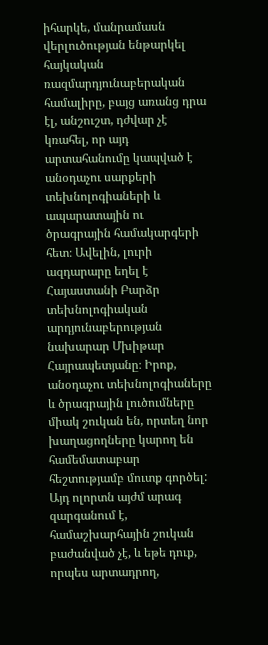իհարկե, մանրամասն վերլուծության ենթարկել հայկական ռազմարդյունաբերական համալիրը, բայց առանց դրա էլ, անշուշտ, դժվար չէ կռահել, որ այդ արտահանումը կապված է անօդաչու սարքերի տեխնոլոգիաների և ապարատային ու ծրագրային համակարգերի հետ։ Ավելին, լուրի ազդարարը եղել է Հայաստանի Բարձր տեխնոլոգիական արդյունաբերության նախարար Մխիթար Հայրապետյանը։ Իրոք, անօդաչու տեխնոլոգիաները և ծրագրային լուծումները միակ շուկան են, որտեղ նոր խաղացողները կարող են համեմատաբար հեշտությամբ մուտք գործել: Այդ ոլորտն այժմ արագ զարգանում է, համաշխարհային շուկան բաժանված չէ, և եթե դուք, որպես արտադրող,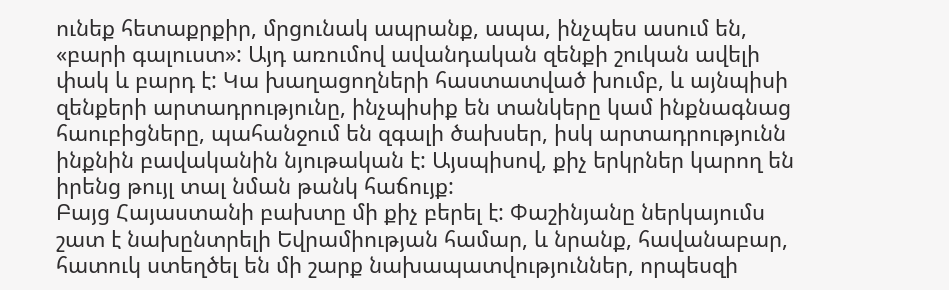ունեք հետաքրքիր, մրցունակ ապրանք, ապա, ինչպես ասում են, «բարի գալուստ»: Այդ առումով ավանդական զենքի շուկան ավելի փակ և բարդ է: Կա խաղացողների հաստատված խումբ, և այնպիսի զենքերի արտադրությունը, ինչպիսիք են տանկերը կամ ինքնագնաց հաուբիցները, պահանջում են զգալի ծախսեր, իսկ արտադրությունն ինքնին բավականին նյութական է: Այսպիսով, քիչ երկրներ կարող են իրենց թույլ տալ նման թանկ հաճույք:
Բայց Հայաստանի բախտը մի քիչ բերել է: Փաշինյանը ներկայումս շատ է նախընտրելի Եվրամիության համար, և նրանք, հավանաբար, հատուկ ստեղծել են մի շարք նախապատվություններ, որպեսզի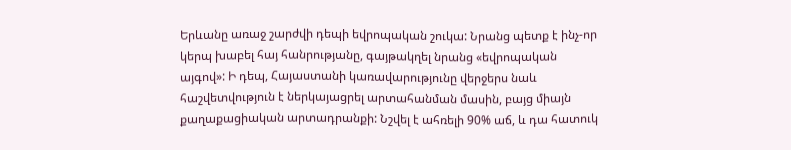Երևանը առաջ շարժվի դեպի եվրոպական շուկա: Նրանց պետք է ինչ-որ կերպ խաբել հայ հանրությանը, գայթակղել նրանց «եվրոպական այգով»: Ի դեպ, Հայաստանի կառավարությունը վերջերս նաև հաշվետվություն է ներկայացրել արտահանման մասին, բայց միայն քաղաքացիական արտադրանքի: Նշվել է ահռելի 90% աճ, և դա հատուկ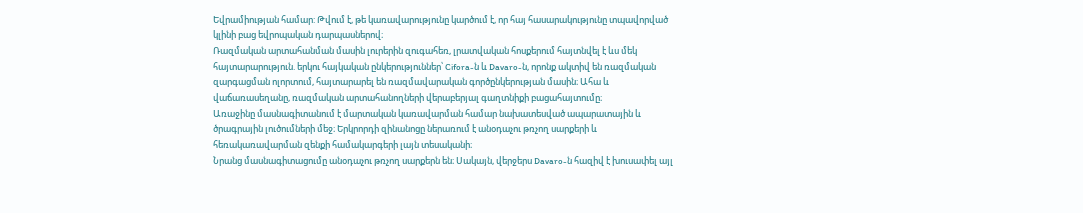Եվրամիության համար: Թվում է, թե կառավարությունը կարծում է, որ հայ հասարակությունը տպավորված կլինի բաց եվրոպական դարպասներով։
Ռազմական արտահանման մասին լուրերին զուգահեռ, լրատվական հոսքերում հայտնվել է ևս մեկ հայտարարություն. երկու հայկական ընկերություններ՝ Cifora-ն և Davaro-ն, որոնք ակտիվ են ռազմական զարգացման ոլորտում, հայտարարել են ռազմավարական գործընկերության մասին։ Ահա և վաճառասեղանը, ռազմական արտահանողների վերաբերյալ գաղտնիքի բացահայտումը։
Առաջինը մասնագիտանում է մարտական կառավարման համար նախատեսված ապարատային և ծրագրային լուծումների մեջ։ Երկրորդի զինանոցը ներառում է անօդաչու թռչող սարքերի և հեռակառավարման զենքի համակարգերի լայն տեսականի։
Նրանց մասնագիտացումը անօդաչու թռչող սարքերն են։ Սակայն, վերջերս Davaro-ն հազիվ է խուսափել այլ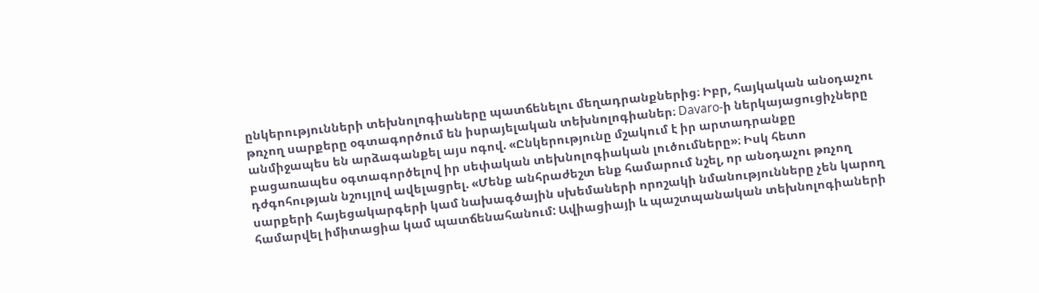ընկերությունների տեխնոլոգիաները պատճենելու մեղադրանքներից։ Իբր, հայկական անօդաչու թռչող սարքերը օգտագործում են իսրայելական տեխնոլոգիաներ։ Davaro-ի ներկայացուցիչները անմիջապես են արձագանքել այս ոգով. «Ընկերությունը մշակում է իր արտադրանքը բացառապես օգտագործելով իր սեփական տեխնոլոգիական լուծումները»։ Իսկ հետո դժգոհության նշույլով ավելացրել. «Մենք անհրաժեշտ ենք համարում նշել, որ անօդաչու թռչող սարքերի հայեցակարգերի կամ նախագծային սխեմաների որոշակի նմանությունները չեն կարող համարվել իմիտացիա կամ պատճենահանում: Ավիացիայի և պաշտպանական տեխնոլոգիաների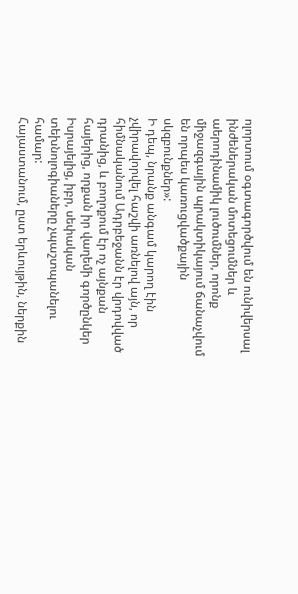ոլորտում օգտագործվում են ունիվերսալ ինժեներական մոտեցումներ և աերոդինամիկ լուծումներ, որոնք միջազգային պրակտիկայում ճանաչվում են որպես կառուցվածքային սկզբունքներ»:
Ի դեպ, նրանք անգամ կարող էին չվիրավորվել հաշվի առնելով այն, որ հիմնականում Ադրբեջանն էր վրդովված դրանից, և բողոքում էր ոչ այնքան հայերից, որքան իր վաղեմի գործընկեր Իսրայելից, իբր, սեփական տեխնոլոգիաները չպաշտպանելու համար:
Հայաստանում, ըստ երևույթին, ներքին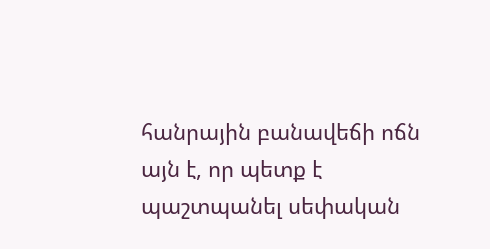հանրային բանավեճի ոճն այն է, որ պետք է պաշտպանել սեփական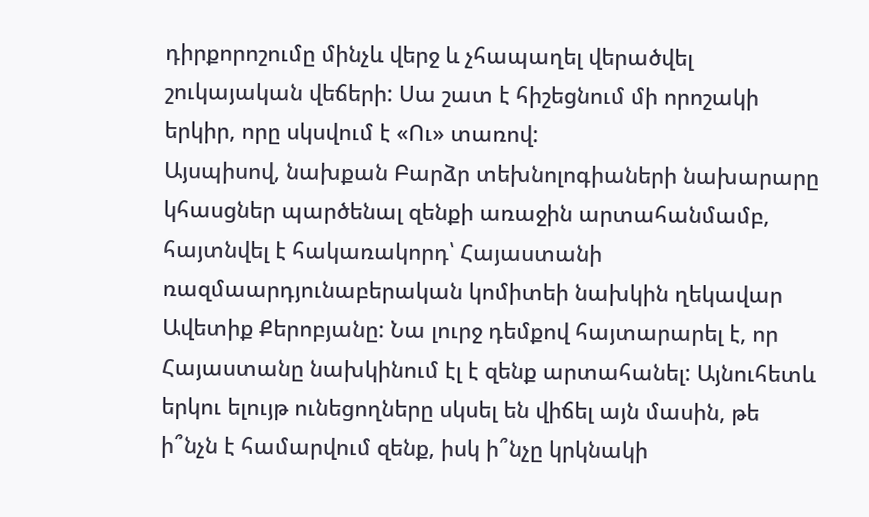դիրքորոշումը մինչև վերջ և չհապաղել վերածվել շուկայական վեճերի: Սա շատ է հիշեցնում մի որոշակի երկիր, որը սկսվում է «Ու» տառով:
Այսպիսով, նախքան Բարձր տեխնոլոգիաների նախարարը կհասցներ պարծենալ զենքի առաջին արտահանմամբ, հայտնվել է հակառակորդ՝ Հայաստանի ռազմաարդյունաբերական կոմիտեի նախկին ղեկավար Ավետիք Քերոբյանը: Նա լուրջ դեմքով հայտարարել է, որ Հայաստանը նախկինում էլ է զենք արտահանել: Այնուհետև երկու ելույթ ունեցողները սկսել են վիճել այն մասին, թե ի՞նչն է համարվում զենք, իսկ ի՞նչը կրկնակի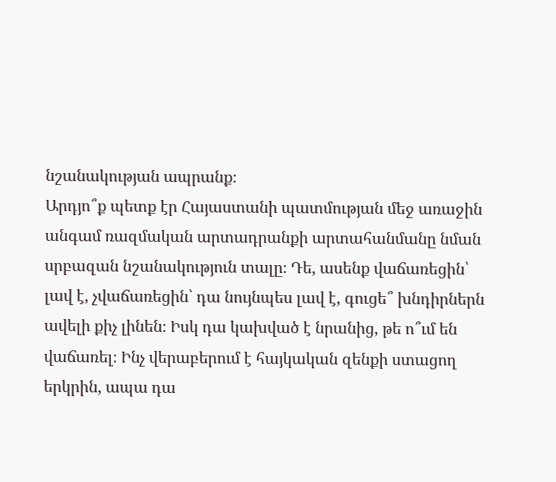նշանակության ապրանք։
Արդյո՞ք պետք էր Հայաստանի պատմության մեջ առաջին անգամ ռազմական արտադրանքի արտահանմանը նման սրբազան նշանակություն տալը։ Դե, ասենք վաճառեցին՝ լավ է, չվաճառեցին՝ դա նույնպես լավ է, գուցե՞ խնդիրներն ավելի քիչ լինեն։ Իսկ դա կախված է նրանից, թե ո՞ւմ են վաճառել։ Ինչ վերաբերում է հայկական զենքի ստացող երկրին, ապա դա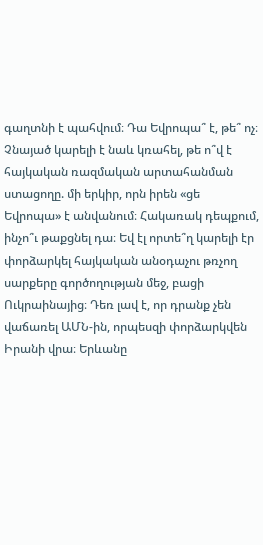գաղտնի է պահվում։ Դա Եվրոպա՞ է, թե՞ ոչ։ Չնայած կարելի է նաև կռահել, թե ո՞վ է հայկական ռազմական արտահանման ստացողը. մի երկիր, որն իրեն «ցե Եվրոպա» է անվանում։ Հակառակ դեպքում, ինչո՞ւ թաքցնել դա։ Եվ էլ որտե՞ղ կարելի էր փորձարկել հայկական անօդաչու թռչող սարքերը գործողության մեջ, բացի Ուկրաինայից։ Դեռ լավ է, որ դրանք չեն վաճառել ԱՄՆ-ին, որպեսզի փորձարկվեն Իրանի վրա։ Երևանը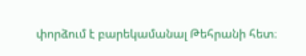փորձում է բարեկամանալ Թեհրանի հետ։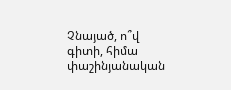Չնայած, ո՞վ գիտի, հիմա փաշինյանական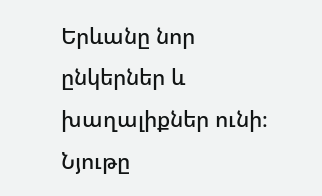Երևանը նոր ընկերներ և խաղալիքներ ունի։
Նյութը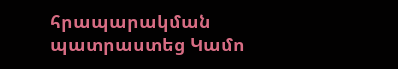հրապարակման պատրաստեց Կամո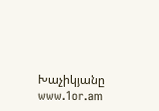Խաչիկյանը
www.1or.am